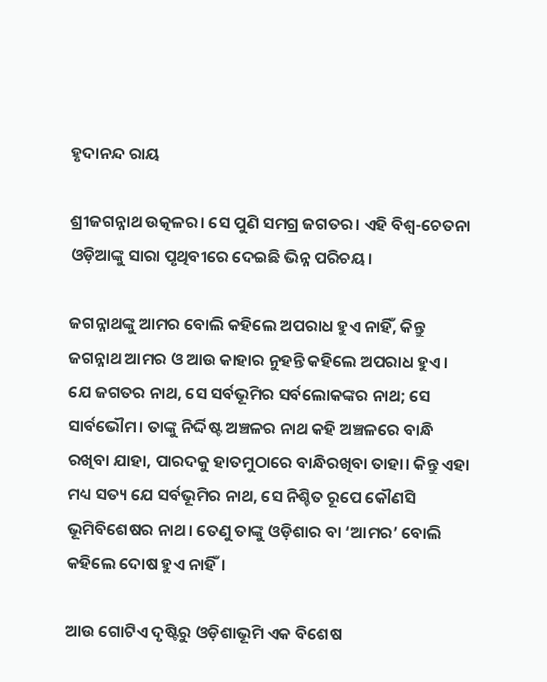ହୃଦାନନ୍ଦ ରାୟ

ଶ୍ରୀଜଗନ୍ନାଥ ଉତ୍କଳର। ସେ ପୁଣି ସମଗ୍ର ଜଗତର। ଏହି ବିଶ୍ଵ-ଚେତନା ଓଡ଼ିଆଙ୍କୁ ସାରା ପୃଥିବୀରେ ଦେଇଛି ଭିନ୍ନ ପରିଚୟ।

ଜଗନ୍ନାଥଙ୍କୁ ଆମର ବୋଲି କହିଲେ ଅପରାଧ ହୁଏ ନାହିଁ, କିନ୍ତୁ ଜଗନ୍ନାଥ ଆମର ଓ ଆଉ କାହାର ନୁହନ୍ତି କହିଲେ ଅପରାଧ ହୁଏ। ଯେ ଜଗତର ନାଥ, ସେ ସର୍ବଭୂମିର ସର୍ବଲୋକଙ୍କର ନାଥ; ସେ ସାର୍ବଭୌମ। ତାଙ୍କୁ ନିର୍ଦ୍ଦିଷ୍ଟ ଅଞ୍ଚଳର ନାଥ କହି ଅଞ୍ଚଳରେ ବାନ୍ଧି ରଖିବା ଯାହା, ପାରଦକୁ ହାତମୁଠାରେ ବାନ୍ଧିରଖିବା ତାହା। କିନ୍ତୁ ଏହା ମଧ୍ୟ ସତ୍ୟ ଯେ ସର୍ବଭୂମିର ନାଥ, ସେ ନିଶ୍ଚିତ ରୂପେ କୌଣସି ଭୂମିବିଶେଷର ନାଥ। ତେଣୁ ତାଙ୍କୁ ଓଡ଼ିଶାର ବା ‘ଆମର’ ବୋଲି କହିଲେ ଦୋଷ ହୁଏ ନାହିଁ।

ଆଉ ଗୋଟିଏ ଦୃଷ୍ଟିରୁ ଓଡ଼ିଶାଭୂମି ଏକ ବିଶେଷ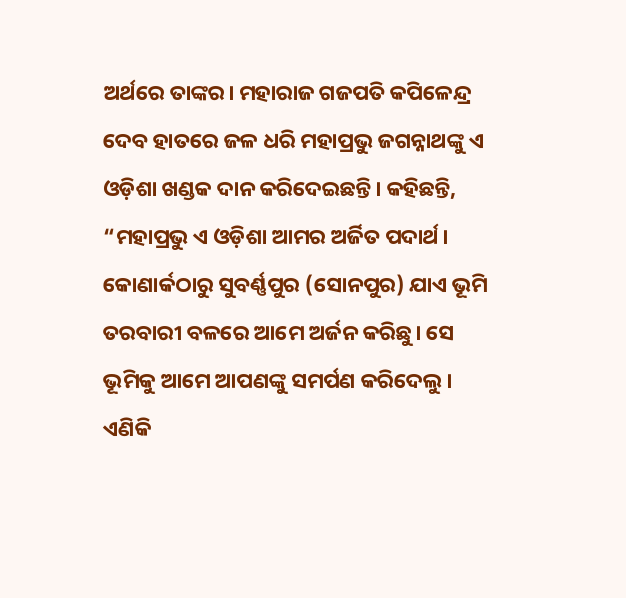ଅର୍ଥରେ ତାଙ୍କର। ମହାରାଜ ଗଜପତି କପିଳେନ୍ଦ୍ର ଦେବ ହାତରେ ଜଳ ଧରି ମହାପ୍ରଭୁ ଜଗନ୍ନାଥଙ୍କୁ ଏ ଓଡ଼ିଶା ଖଣ୍ଡକ ଦାନ କରିଦେଇଛନ୍ତି। କହିଛନ୍ତି, “ମହାପ୍ରଭୁ ଏ ଓଡ଼ିଶା ଆମର ଅର୍ଜିତ ପଦାର୍ଥ। କୋଣାର୍କଠାରୁ ସୁବର୍ଣ୍ଣପୁର (ସୋନପୁର) ଯାଏ ଭୂମି ତରବାରୀ ବଳରେ ଆମେ ଅର୍ଜନ କରିଛୁ। ସେ ଭୂମିକୁ ଆମେ ଆପଣଙ୍କୁ ସମର୍ପଣ କରିଦେଲୁ। ଏଣିକି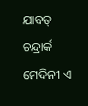ଯାବତ୍‌ ଚନ୍ଦ୍ରାର୍କ ମେଦିନୀ ଏ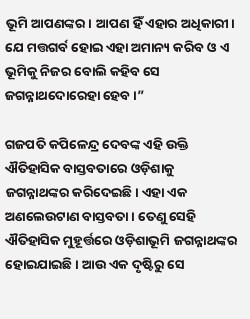ଭୂମି ଆପଣଙ୍କର। ଆପଣ ହିଁ ଏହାର ଅଧିକାରୀ। ଯେ ମତ୍ତଗର୍ବ ହୋଇ ଏହା ଅମାନ୍ୟ କରିବ ଓ ଏ ଭୂମିକୁ ନିଜର ବୋଲି କହିବ ସେ ଜଗନ୍ନାଥଦୋରେହା ହେବ।”

ଗଜପତି କପିଳେନ୍ଦ୍ର ଦେବଙ୍କ ଏହି ଉକ୍ତି ଐତିହାସିକ ବାସ୍ତବତାରେ ଓଡ଼ିଶାକୁ ଜଗନ୍ନାଥଙ୍କର କରିଦେଇଛି। ଏହା ଏକ ଅଣଲେଉଟାଣ ବାସ୍ତବତା। ତେଣୁ ସେହି ଐତିହାସିକ ମୁହୂର୍ତ୍ତରେ ଓଡ଼ିଶାଭୂମି ଜଗନ୍ନାଥଙ୍କର ହୋଇଯାଇଛି। ଆଉ ଏକ ଦୃଷ୍ଟିରୁ ସେ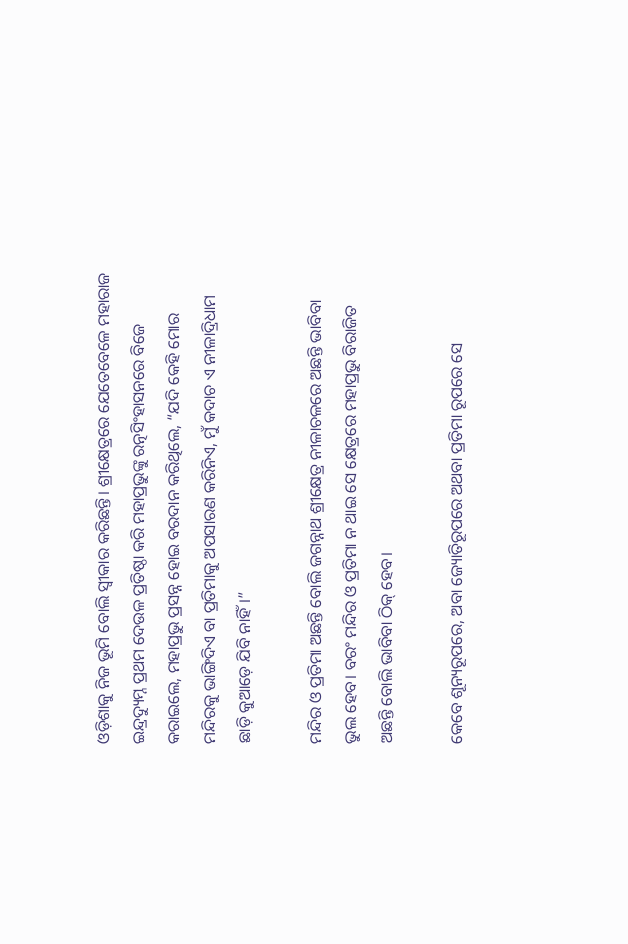ଓଡ଼ିଶାକୁ ନିଜ ଭୂମି ବୋଲି ସ୍ଵୀକାର କରିଛନ୍ତି। ଶ୍ରୀକ୍ଷେତ୍ରରେ ଯେତେବେଳେ ମହାରାଜ ଇନ୍ଦ୍ରଦ୍ୟୁମ୍ନ ପ୍ରଥମ ଦେଉଳ ପ୍ରତିଷ୍ଠା କରି ମହାପ୍ରଭୁଙ୍କୁ ରତ୍ନସିଂହାସନରେ ବିଜେ କରାଇଲେ, ମହାପ୍ରଭୁ ପ୍ରସନ୍ନ ହୋଇ ବରଦାନ କରିଥିଲେ, “ଯଦି କେହି ମୋର ମନ୍ଦିରକୁ ଭାଙ୍ଗିଦିଏ ବା ପ୍ରତିମାକୁ ଅପସାରଣ କରିନିଏ, ମୁଁ କଦାଚ ଏ ନୀଳାଦ୍ରିଧାମ ଛାଡ଼ି କୁଆଡ଼େ ଯିବି ନାହିଁ।”

ମନ୍ଦିର ଓ ପ୍ରତିମା ଅଛନ୍ତି ବୋଲି ଜଗନ୍ନାଥ ଶ୍ରୀକ୍ଷେତ୍ର ନୀଳାଚଳରେ ଅଛନ୍ତି ଭାବିବା ଭୁଲ ହେବ। ବରଂ ମନ୍ଦିର ଓ ପ୍ରତିମା ନ ଥାଇ ସେ କ୍ଷେତ୍ରରେ ମହାପ୍ରଭୁ ବିରାଜିତ ଅଛନ୍ତି ବୋଲି ଭାବିବା ଠିକ୍ ହେବ।

କେବେ ଶୂନ୍ୟରୂପରେ, ଅବା ଜ୍ୟୋତିରୂପରେ ଅଥବା ପ୍ରତିମା ରୂପରେ ସେ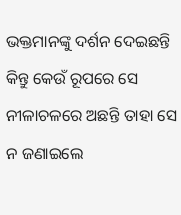ଭକ୍ତମାନଙ୍କୁ ଦର୍ଶନ ଦେଇଛନ୍ତି କିନ୍ତୁ କେଉଁ ରୂପରେ ସେ ନୀଳାଚଳରେ ଅଛନ୍ତି ତାହା ସେ ନ ଜଣାଇଲେ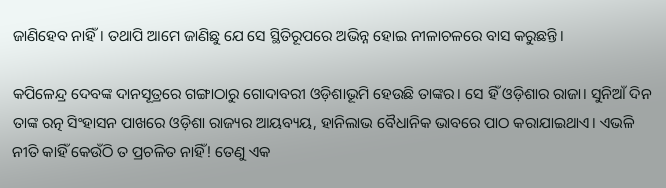ଜାଣିହେବ ନାହିଁ। ତଥାପି ଆମେ ଜାଣିଛୁ ଯେ ସେ ସ୍ଥିତିରୂପରେ ଅଭିନ୍ନ ହୋଇ ନୀଳାଚଳରେ ବାସ କରୁଛନ୍ତି।

କପିଳେନ୍ଦ୍ର ଦେବଙ୍କ ଦାନସୂତ୍ରରେ ଗଙ୍ଗାଠାରୁ ଗୋଦାବରୀ ଓଡ଼ିଶାଭୂମି ହେଉଛି ତାଙ୍କର। ସେ ହିଁ ଓଡ଼ିଶାର ରାଜା। ସୁନିଆଁ ଦିନ ତାଙ୍କ ରତ୍ନ ସିଂହାସନ ପାଖରେ ଓଡ଼ିଶା ରାଜ୍ୟର ଆୟବ୍ୟୟ, ହାନିଲାଭ ବୈଧାନିକ ଭାବରେ ପାଠ କରାଯାଇଥାଏ। ଏଭଳି ନୀତି କାହିଁ କେଉଁଠି ତ ପ୍ରଚଳିତ ନାହିଁ! ତେଣୁ ଏକ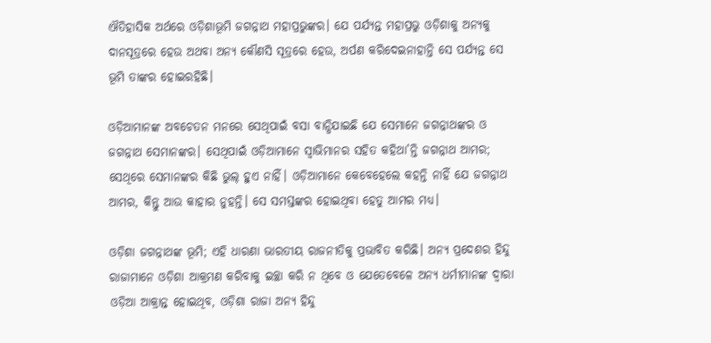ଐତିହାସିକ ଅର୍ଥରେ ଓଡ଼ିଶାଭୂମି ଜଗନ୍ନାଥ ମହାପ୍ରଭୁଙ୍କର। ଯେ ପର୍ଯ୍ୟନ୍ତ ମହାପ୍ରଭୁ ଓଡ଼ିଶାକୁ ଅନ୍ୟକୁ ଦାନସୂତ୍ରରେ ହେଉ ଅଥବା ଅନ୍ୟ କୌଣସି ସୂତ୍ରରେ ହେଉ, ଅର୍ପଣ କରିଦେଇନାହାନ୍ତି ସେ ପର୍ଯ୍ୟନ୍ତ ସେ ଭୂମି ତାଙ୍କର ହୋଇରହିଛି।

ଓଡ଼ିଆମାନଙ୍କ ଅବଚେତନ ମନରେ ସେଥିପାଇଁ ବସା ବାନ୍ଧିଯାଇଛି ଯେ ସେମାନେ ଜଗନ୍ନାଥଙ୍କର ଓ ଜଗନ୍ନାଥ ସେମାନଙ୍କର। ସେଥିପାଇଁ ଓଡ଼ିଆମାନେ ସ୍ଵାଭିମାନର ସହିତ କହିଥା’ନ୍ତି ଜଗନ୍ନାଥ ଆମର; ସେଥିରେ ସେମାନଙ୍କର କିଛି ଭୁଲ୍ ହୁଏ ନାହିଁ। ଓଡ଼ିଆମାନେ କେବେହେଲେ କହନ୍ତି ନାହିଁ ଯେ ଜଗନ୍ନାଥ ଆମର, କିନ୍ତୁ ଆଉ କାହାର ନୁହନ୍ତି। ସେ ସମସ୍ତଙ୍କର ହୋଇଥିବା ହେତୁ ଆମର ମଧ୍ୟ।

ଓଡ଼ିଶା ଜଗନ୍ନାଥଙ୍କ ଭୂମି; ଏହି ଧାରଣା ଭାରତୀୟ ରାଜନୀତିକୁ ପ୍ରଭାବିତ କରିଛି। ଅନ୍ୟ ପ୍ରଦେଶର ହିନ୍ଦୁ ରାଜାମାନେ ଓଡ଼ିଶା ଆକ୍ରମଣ କରିବାକୁ ଇଚ୍ଛା କରି ନ ଥିବେ ଓ ଯେତେବେଳେ ଅନ୍ୟ ଧର୍ମୀମାନଙ୍କ ଦ୍ଵାରା ଓଡ଼ିଆ ଆକ୍ରାନ୍ତ ହୋଇଥିବ, ଓଡ଼ିଶା ରାଜା ଅନ୍ୟ ହିନ୍ଦୁ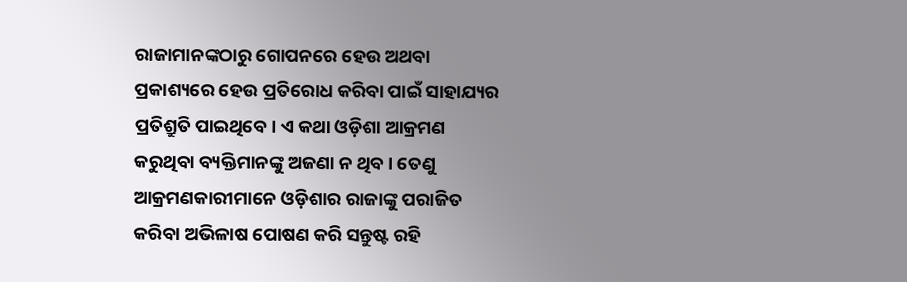ରାଜାମାନଙ୍କଠାରୁ ଗୋପନରେ ହେଉ ଅଥବା ପ୍ରକାଶ୍ୟରେ ହେଉ ପ୍ରତିରୋଧ କରିବା ପାଇଁ ସାହାଯ୍ୟର ପ୍ରତିଶ୍ରୁତି ପାଇଥିବେ। ଏ କଥା ଓଡ଼ିଶା ଆକ୍ରମଣ କରୁଥିବା ବ୍ୟକ୍ତିମାନଙ୍କୁ ଅଜଣା ନ ଥିବ। ତେଣୁ ଆକ୍ରମଣକାରୀମାନେ ଓଡ଼ିଶାର ରାଜାଙ୍କୁ ପରାଜିତ କରିବା ଅଭିଳାଷ ପୋଷଣ କରି ସନ୍ତୁଷ୍ଟ ରହି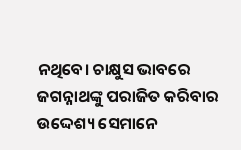ନଥିବେ। ଚାକ୍ଷୁସ ଭାବରେ ଜଗନ୍ନାଥଙ୍କୁ ପରାଜିତ କରିବାର ଉଦ୍ଦେଶ୍ୟ ସେମାନେ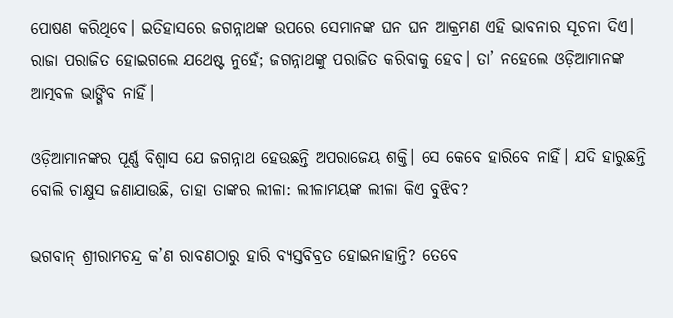ପୋଷଣ କରିଥିବେ। ଇତିହାସରେ ଜଗନ୍ନାଥଙ୍କ ଉପରେ ସେମାନଙ୍କ ଘନ ଘନ ଆକ୍ରମଣ ଏହି ଭାବନାର ସୂଚନା ଦିଏ। ରାଜା ପରାଜିତ ହୋଇଗଲେ ଯଥେଷ୍ଟ ନୁହେଁ; ଜଗନ୍ନାଥଙ୍କୁ ପରାଜିତ କରିବାକୁ ହେବ। ତା’ ନହେଲେ ଓଡ଼ିଆମାନଙ୍କ ଆତ୍ମବଳ ଭାଙ୍ଗିବ ନାହିଁ।

ଓଡ଼ିଆମାନଙ୍କର ପୂର୍ଣ୍ଣ ବିଶ୍ଵାସ ଯେ ଜଗନ୍ନାଥ ହେଉଛନ୍ତି ଅପରାଜେୟ ଶକ୍ତି। ସେ କେବେ ହାରିବେ ନାହିଁ। ଯଦି ହାରୁଛନ୍ତି ବୋଲି ଚାକ୍ଷୁସ ଜଣାଯାଉଛି, ତାହା ତାଙ୍କର ଲୀଳା: ଲୀଳାମୟଙ୍କ ଲୀଳା କିଏ ବୁଝିବ?

ଭଗବାନ୍ ଶ୍ରୀରାମଚନ୍ଦ୍ର କ’ଣ ରାବଣଠାରୁ ହାରି ବ୍ୟସ୍ତବିବ୍ରତ ହୋଇନାହାନ୍ତି? ତେବେ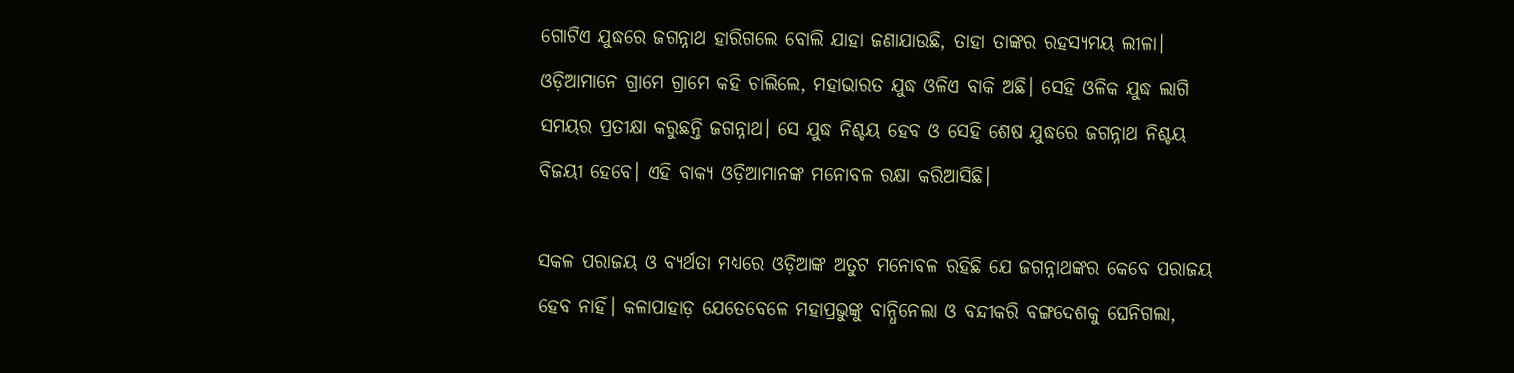ଗୋଟିଏ ଯୁଦ୍ଧରେ ଜଗନ୍ନାଥ ହାରିଗଲେ ବୋଲି ଯାହା ଜଣାଯାଉଛି, ତାହା ତାଙ୍କର ରହସ୍ୟମୟ ଲୀଳା। ଓଡ଼ିଆମାନେ ଗ୍ରାମେ ଗ୍ରାମେ କହି ଚାଲିଲେ, ମହାଭାରତ ଯୁଦ୍ଧ ଓଳିଏ ବାକି ଅଛି। ସେହି ଓଳିକ ଯୁଦ୍ଧ ଲାଗି ସମୟର ପ୍ରତୀକ୍ଷା କରୁଛନ୍ତି ଜଗନ୍ନାଥ। ସେ ଯୁଦ୍ଧ ନିଶ୍ଚୟ ହେବ ଓ ସେହି ଶେଷ ଯୁଦ୍ଧରେ ଜଗନ୍ନାଥ ନିଶ୍ଚୟ ବିଜୟୀ ହେବେ। ଏହି ବାକ୍ୟ ଓଡ଼ିଆମାନଙ୍କ ମନୋବଳ ରକ୍ଷା କରିଆସିଛି।

ସକଳ ପରାଜୟ ଓ ବ୍ୟର୍ଥତା ମଧ୍ୟରେ ଓଡ଼ିଆଙ୍କ ଅତୁଟ ମନୋବଳ ରହିଛି ଯେ ଜଗନ୍ନାଥଙ୍କର କେବେ ପରାଜୟ ହେବ ନାହିଁ। କଳାପାହାଡ଼ ଯେତେବେଳେ ମହାପ୍ରଭୁଙ୍କୁ ବାନ୍ଧିନେଲା ଓ ବନ୍ଦୀକରି ବଙ୍ଗଦେଶକୁ ଘେନିଗଲା,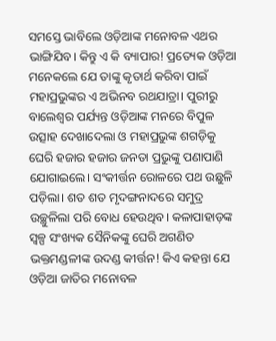ସମସ୍ତେ ଭାବିଲେ ଓଡ଼ିଆଙ୍କ ମନୋବଳ ଏଥର ଭାଙ୍ଗିଯିବ। କିନ୍ତୁ ଏ କି ବ୍ୟାପାର! ପ୍ରତ୍ୟେକ ଓଡ଼ିଆ ମନେକଲେ ଯେ ତାଙ୍କୁ କୃତାର୍ଥ କରିବା ପାଇଁ ମହାପ୍ରଭୁଙ୍କର ଏ ଅଭିନବ ରଥଯାତ୍ରା। ପୁରୀରୁ ବାଲେଶ୍ଵର ପର୍ଯ୍ୟନ୍ତ ଓଡ଼ିଆଙ୍କ ମନରେ ବିପୁଳ ଉତ୍ସାହ ଦେଖାଦେଲା ଓ ମହାପ୍ରଭୁଙ୍କ ଶଗଡ଼ିକୁ ଘେରି ହଜାର ହଜାର ଜନତା ପ୍ରଭୁଙ୍କୁ ପଣାପାଣି ଯୋଗାଇଲେ। ସଂକୀର୍ତ୍ତନ ରୋଳରେ ପଥ ଉଛୁଳି ପଡ଼ିଲା। ଶତ ଶତ ମୃଦଙ୍ଗନାଦରେ ସମୁଦ୍ର ଉଚ୍ଛୁଳିଲା ପରି ବୋଧ ହେଉଥିବ। କଳାପାହାଡ଼ଙ୍କ ସ୍ଵଳ୍ପ ସଂଖ୍ୟକ ସୈନିକଙ୍କୁ ଘେରି ଅଗଣିତ ଭକ୍ତମଣ୍ଡଳୀଙ୍କ ଉଦଣ୍ଡ କୀର୍ତ୍ତନ! କିଏ କହନ୍ତା ଯେ ଓଡ଼ିଆ ଜାତିର ମନୋବଳ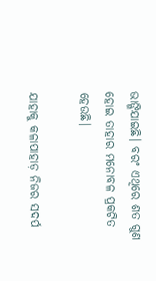ଭାଙ୍ଗିଯାଇଛି। ବରଂ ଏଥିରେ ଶତ ଗୁଣ ହୋଇ ତାହାର ମନୋବଳ ପ୍ରକଟିତ ହେଉଛି।

ଯାହାକୁ କଳାପାହାଡ଼ ନିଜର ସଦର୍ପ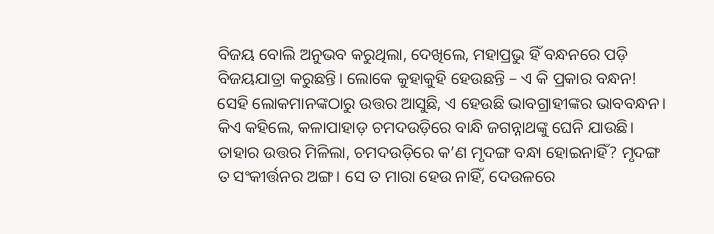ବିଜୟ ବୋଲି ଅନୁଭବ କରୁଥିଲା, ଦେଖିଲେ, ମହାପ୍ରଭୁ ହିଁ ବନ୍ଧନରେ ପଡ଼ି ବିଜୟଯାତ୍ରା କରୁଛନ୍ତି। ଲୋକେ କୁହାକୁହି ହେଉଛନ୍ତି – ଏ କି ପ୍ରକାର ବନ୍ଧନ! ସେହି ଲୋକମାନଙ୍କଠାରୁ ଉତ୍ତର ଆସୁଛି, ଏ ହେଉଛି ଭାବଗ୍ରାହୀଙ୍କର ଭାବବନ୍ଧନ। କିଏ କହିଲେ, କଳାପାହାଡ଼ ଚମଦଉଡ଼ିରେ ବାନ୍ଧି ଜଗନ୍ନାଥଙ୍କୁ ଘେନି ଯାଉଛି। ତାହାର ଉତ୍ତର ମିଳିଲା, ଚମଦଉଡ଼ିରେ କ’ଣ ମୃଦଙ୍ଗ ବନ୍ଧା ହୋଇନାହିଁ? ମୃଦଙ୍ଗ ତ ସଂକୀର୍ତ୍ତନର ଅଙ୍ଗ। ସେ ତ ମାରା ହେଉ ନାହିଁ, ଦେଉଳରେ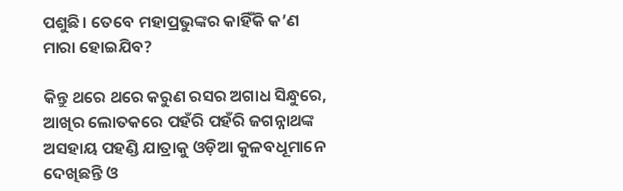ପଶୁଛି। ତେବେ ମହାପ୍ରଭୁଙ୍କର କାହିଁକି କ’ଣ ମାରା ହୋଇଯିବ?

କିନ୍ତୁ ଥରେ ଥରେ କରୁଣ ରସର ଅଗାଧ ସିନ୍ଧୁରେ, ଆଖିର ଲୋତକରେ ପହଁରି ପହଁରି ଜଗନ୍ନାଥଙ୍କ ଅସହାୟ ପହଣ୍ଡି ଯାତ୍ରାକୁ ଓଡ଼ିଆ କୁଳବଧୂମାନେ ଦେଖିଛନ୍ତି ଓ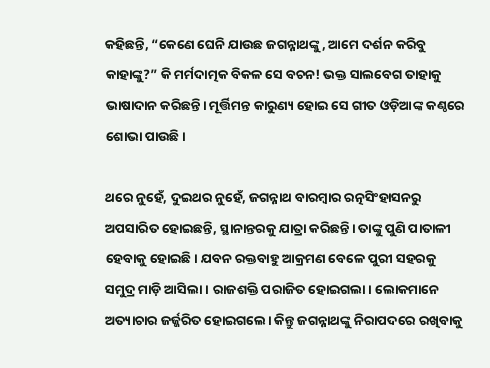କହିଛନ୍ତି, “କେଣେ ଘେନି ଯାଉଛ ଜଗନ୍ନାଥଙ୍କୁ, ଆମେ ଦର୍ଶନ କରିବୁ କାହାଙ୍କୁ?” କି ମର୍ମଦାତ୍ମକ ବିକଳ ସେ ବଚନ! ଭକ୍ତ ସାଲବେଗ ତାହାକୁ ଭାଷାଦାନ କରିଛନ୍ତି। ମୂର୍ତ୍ତିମନ୍ତ କାରୁଣ୍ୟ ହୋଇ ସେ ଗୀତ ଓଡ଼ିଆଙ୍କ କଣ୍ଠରେ ଶୋଭା ପାଉଛି।

ଥରେ ନୁହେଁ, ଦୁଇଥର ନୁହେଁ, ଜଗନ୍ନାଥ ବାରମ୍ବାର ରତ୍ନସିଂହାସନରୁ ଅପସାରିତ ହୋଇଛନ୍ତି, ସ୍ଥାନାନ୍ତରକୁ ଯାତ୍ରା କରିଛନ୍ତି। ତାଙ୍କୁ ପୁଣି ପାତାଳୀ ହେବାକୁ ହୋଇଛି। ଯବନ ରକ୍ତବାହୁ ଆକ୍ରମଣ ବେଳେ ପୁରୀ ସହରକୁ ସମୁଦ୍ର ମାଡ଼ି ଆସିଲା। ରାଜଶକ୍ତି ପରାଜିତ ହୋଇଗଲା। ଲୋକମାନେ ଅତ୍ୟାଚାର ଜର୍ଜ୍ଜରିତ ହୋଇଗଲେ। କିନ୍ତୁ ଜଗନ୍ନାଥଙ୍କୁ ନିରାପଦରେ ରଖିବାକୁ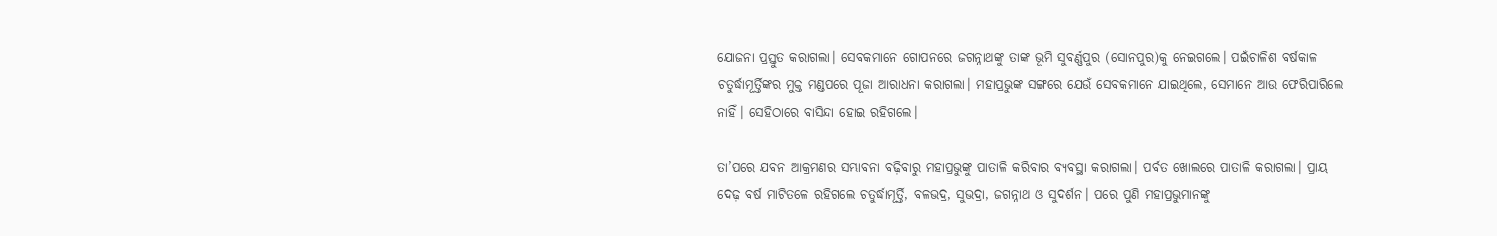ଯୋଜନା ପ୍ରସ୍ତୁତ କରାଗଲା। ସେବକମାନେ ଗୋପନରେ ଜଗନ୍ନାଥଙ୍କୁ ତାଙ୍କ ଭୂମି ସୁବର୍ଣ୍ଣପୁର (ସୋନପୁର)କୁ ନେଇଗଲେ। ପଇଁଚାଳିଶ ବର୍ଷକାଳ ଚତୁର୍ଦ୍ଧାମୂର୍ତ୍ତିଙ୍କର ମୁକ୍ତ ମଣ୍ଡପରେ ପୂଜା ଆରାଧନା କରାଗଲା। ମହାପ୍ରଭୁଙ୍କ ସଙ୍ଗରେ ଯେଉଁ ସେବକମାନେ ଯାଇଥିଲେ, ସେମାନେ ଆଉ ଫେରିପାରିଲେ ନାହିଁ। ସେହିଠାରେ ବାସିନ୍ଦା ହୋଇ ରହିଗଲେ।

ତା’ପରେ ଯବନ ଆକ୍ରମଣର ସମ୍ଭାବନା ବଢ଼ିବାରୁ ମହାପ୍ରଭୁଙ୍କୁ ପାତାଳି କରିବାର ବ୍ୟବସ୍ଥା କରାଗଲା। ପର୍ବତ ଖୋଲରେ ପାତାଳି କରାଗଲା। ପ୍ରାୟ ଦେଢ଼ ବର୍ଷ ମାଟିତଳେ ରହିଗଲେ ଚତୁର୍ଦ୍ଧାମୂର୍ତ୍ତି, ବଳଭଦ୍ର, ସୁଭଦ୍ରା, ଜଗନ୍ନାଥ ଓ ସୁଦର୍ଶନ। ପରେ ପୁଣି ମହାପ୍ରଭୁମାନଙ୍କୁ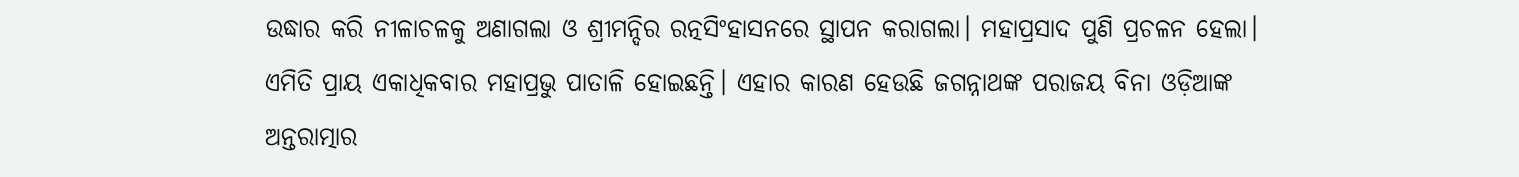ଉଦ୍ଧାର କରି ନୀଳାଚଳକୁ ଅଣାଗଲା ଓ ଶ୍ରୀମନ୍ଦିର ରତ୍ନସିଂହାସନରେ ସ୍ଥାପନ କରାଗଲା। ମହାପ୍ରସାଦ ପୁଣି ପ୍ରଚଳନ ହେଲା। ଏମିତି ପ୍ରାୟ ଏକାଧିକବାର ମହାପ୍ରଭୁ ପାତାଳି ହୋଇଛନ୍ତି। ଏହାର କାରଣ ହେଉଛି ଜଗନ୍ନାଥଙ୍କ ପରାଜୟ ବିନା ଓଡ଼ିଆଙ୍କ ଅନ୍ତରାତ୍ମାର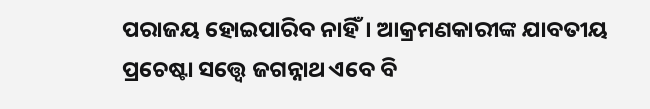ପରାଜୟ ହୋଇପାରିବ ନାହିଁ। ଆକ୍ରମଣକାରୀଙ୍କ ଯାବତୀୟ ପ୍ରଚେଷ୍ଟା ସତ୍ତ୍ଵେ ଜଗନ୍ନାଥ ଏବେ ବି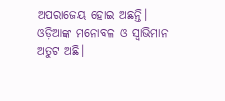ଅପରାଜେୟ ହୋଇ ଅଛନ୍ତି। ଓଡ଼ିଆଙ୍କ ମନୋବଳ ଓ ସ୍ଵାଭିମାନ ଅତୁଟ ଅଛି।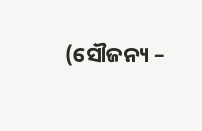(ସୌଜନ୍ୟ –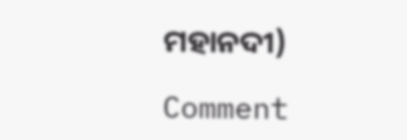ମହାନଦୀ)

Comment